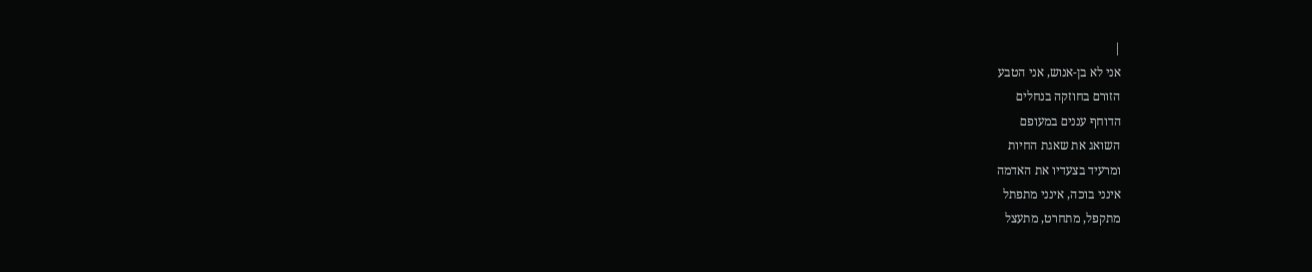|
אני לא בן-אנוש, אני הטבע
הזורם בחוזקה בנחלים
הדוחף עננים במעופם
השואג את שאגת החיות
ומרעיד בצעדיו את האדמה
אינני בוכה, אינני מתפתל
מתקפל, מתחרט, מתעצל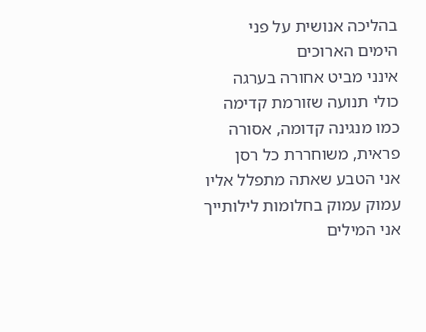בהליכה אנושית על פני
הימים הארוכים
אינני מביט אחורה בערגה
כולי תנועה שזורמת קדימה
כמו מנגינה קדומה, אסורה
פראית, משוחררת כל רסן
אני הטבע שאתה מתפלל אליו
עמוק עמוק בחלומות לילותייך
אני המילים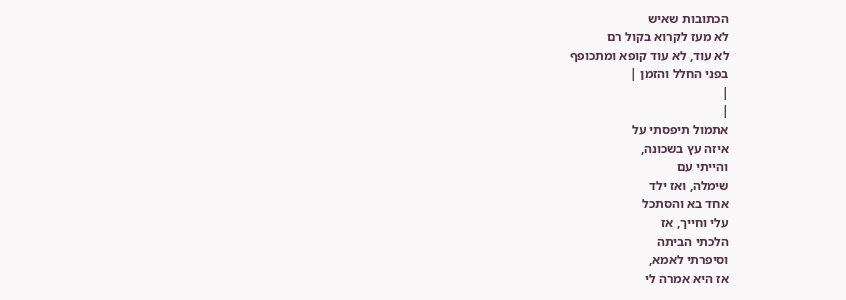הכתובות שאיש
לא מעז לקרוא בקול רם
לא עוד, לא עוד קופא ומתכופף
בפני החלל והזמן |
|
|
אתמול תיפסתי על
איזה עץ בשכונה,
והייתי עם
שימלה, ואז ילד
אחד בא והסתכל
עלי וחייך, אז
הלכתי הביתה
וסיפרתי לאמא,
אז היא אמרה לי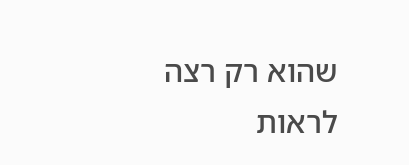שהוא רק רצה
לראות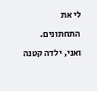לי את
התחתונים.
ואני, ילדה קטנה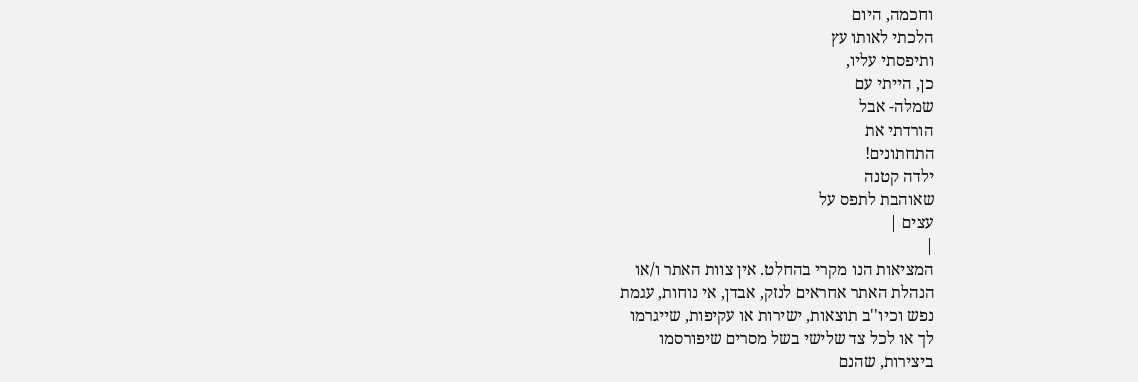וחכמה, היום
הלכתי לאותו עץ
ותיפסתי עליו,
כן, הייתי עם
שמלה- אבל
הורדתי את
התחתונים!
ילדה קטנה
שאוהבת לתפס על
עצים |
|
המציאות הנו מקרי בהחלט. אין צוות האתר ו/או
הנהלת האתר אחראים לנזק, אבדן, אי נוחות, עגמת
נפש וכיו''ב תוצאות, ישירות או עקיפות, שייגרמו
לך או לכל צד שלישי בשל מסרים שיפורסמו
ביצירות, שהנם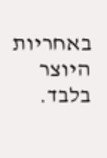באחריות היוצר בלבד.